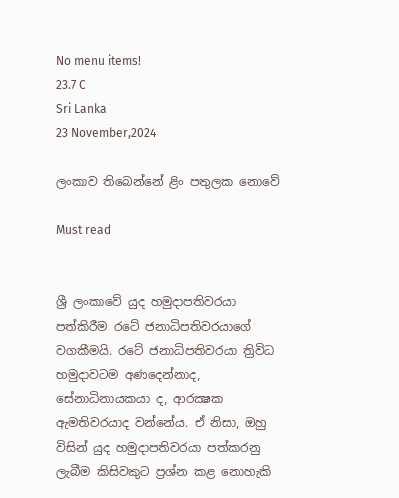No menu items!
23.7 C
Sri Lanka
23 November,2024

ලංකාව තිබෙන්නේ ළිං පතුලක නොවේ

Must read


ශ්‍රී ලංකාවේ යුද හමුදාපතිවරයා පත්කිරීම රටේ ජනාධිපතිවරයාගේ වගකීමයි. රටේ ජනාධිපතිවරයා ත්‍රිවිධ හමුදාවටම අණදෙන්නාද, සේනාධිනායකයා ද, ආරක්‍ෂක ඇමතිවරයාද වන්නේය. ඒ නිසා, ඔහු විසින් යුද හමුදාපතිවරයා පත්කරනු ලැබීම කිසිවකුට ප්‍රශ්න කළ නොහැකි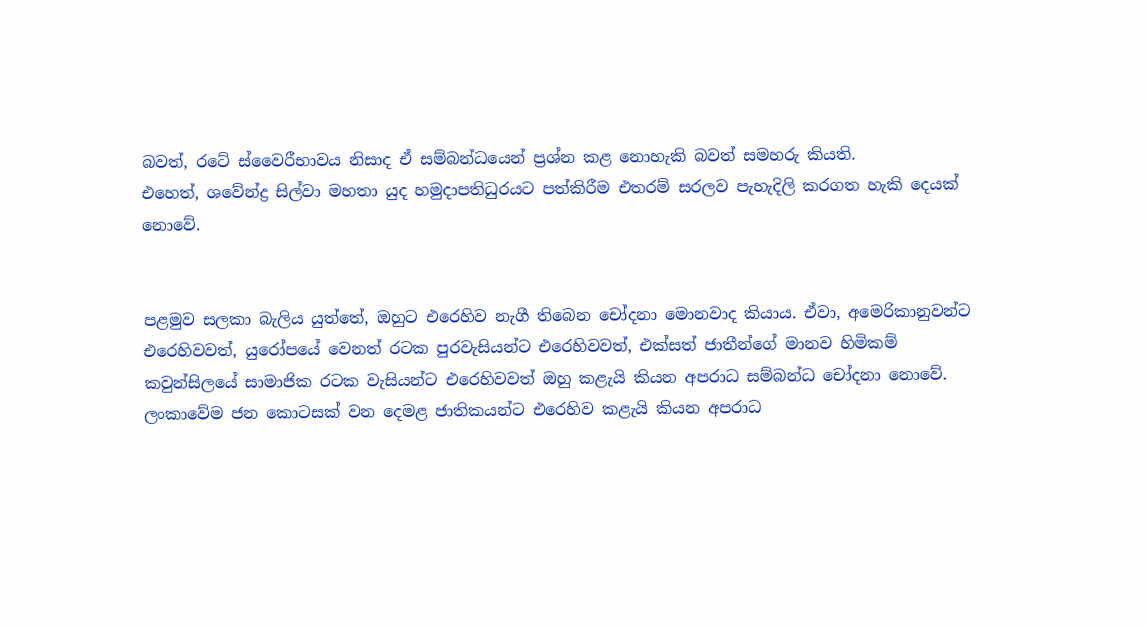බවත්, රටේ ස්වෛරීභාවය නිසාද ඒ සම්බන්ධයෙන් ප්‍රශ්න කළ නොහැකි බවත් සමහරු කියති.
එහෙත්, ශවේන්ද්‍ර සිල්වා මහතා යුද හමුදාපතිධුරයට පත්කිරීම එතරම් සරලව පැහැදිලි කරගත හැකි දෙයක් නොවේ.


පළමුව සලකා බැලිය යුත්තේ, ඔහුට එරෙහිව නැගී තිබෙන චෝදනා මොනවාද කියාය. ඒවා, අමෙරිකානුවන්ට එරෙහිවවත්, යුරෝපයේ වෙනත් රටක පුරවැසියන්ට එරෙහිවවත්, එක්සත් ජාතීන්ගේ මානව හිමිකම් කවුන්සිලයේ සාමාජික රටක වැසියන්ට එරෙහිවවත් ඔහු කළැයි කියන අපරාධ සම්බන්ධ චෝදනා නොවේ. ලංකාවේම ජන කොටසක් වන දෙමළ ජාතිකයන්ට එරෙහිව කළැයි කියන අපරාධ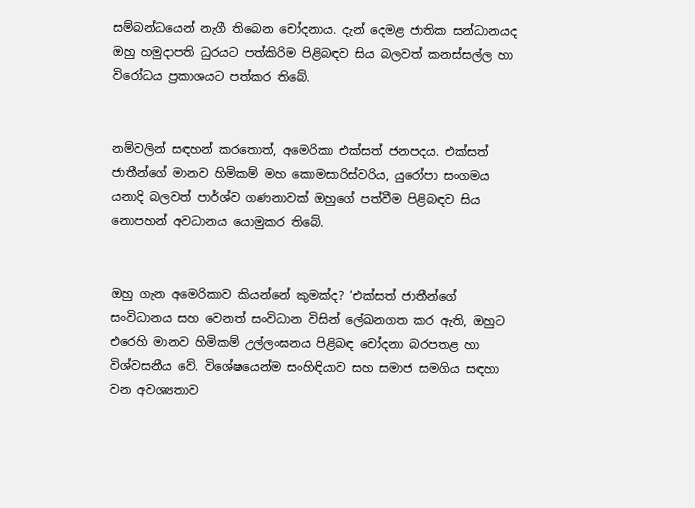සම්බන්ධයෙන් නැගී තිබෙන චෝදනාය. දැන් දෙමළ ජාතික සන්ධානයද ඔහු හමුදාපති ධුරයට පත්කිරිම පිළිබඳව සිය බලවත් කනස්සල්ල හා විරෝධය ප්‍රකාශයට පත්කර තිබේ.


නම්වලින් සඳහන් කරතොත්, අමෙරිකා එක්සත් ජනපදය. එක්සත් ජාතීන්ගේ මානව හිමිකම් මහ කොමසාරිස්වරිය, යුරෝපා සංගමය යනාදි බලවත් පාර්ශ්ව ගණනාවක් ඔහුගේ පත්වීම පිළිබඳව සිය නොපහන් අවධානය යොමුකර තිබේ.


ඔහු ගැන අමෙරිකාව කියන්නේ කුමක්ද? ‘එක්සත් ජාතීන්ගේ සංවිධානය සහ වෙනත් සංවිධාන විසින් ලේඛනගත කර ඇති, ඔහුට එරෙහි මානව හිමිකම් උල්ලංඝනය පිළිබඳ චෝදනා බරපතළ හා විශ්වසනීය වේ. විශේෂයෙන්ම සංහිඳියාව සහ සමාජ සමගිය සඳහා වන අවශ්‍යතාව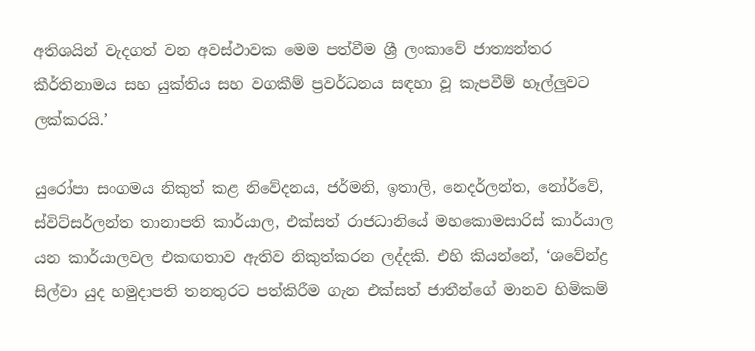අතිශයින් වැදගත් වන අවස්ථාවක මෙම පත්වීම ශ්‍රී ලංකාවේ ජාත්‍යන්තර කීර්තිනාමය සහ යුක්තිය සහ වගකීම් ප්‍රවර්ධනය සඳහා වූ කැපවීම් හෑල්ලුවට ලක්කරයි.’

යුරෝපා සංගමය නිකුත් කළ නිවේදනය, ජර්මනි, ඉතාලි, නෙදර්ලන්ත, නෝර්වේ, ස්විට්සර්ලන්ත තානාපති කාර්යාල, එක්සත් රාජධානියේ මහකොමසාරිස් කාර්යාල යන කාර්යාලවල එකඟතාව ඇතිව නිකුත්කරන ලද්දකි. එහි කියන්නේ, ‘ශවේන්ද්‍ර සිල්වා යුද හමුදාපති තනතුරට පත්කිරීම ගැන එක්සත් ජාතීන්ගේ මානව හිමිකම්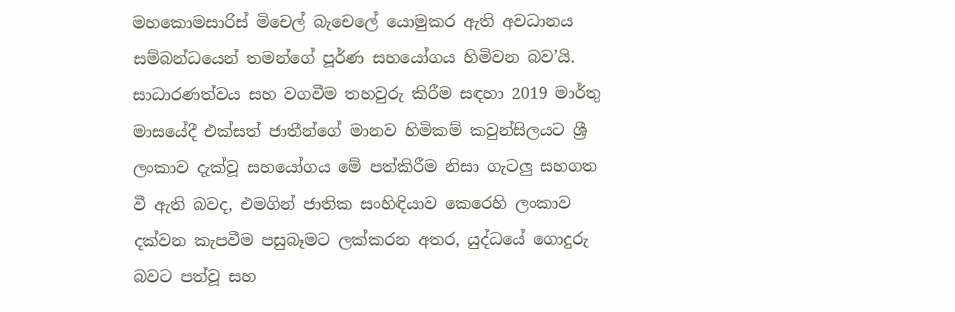මහකොමසාරිස් මිචෙල් බැචෙලේ යොමුකර ඇති අවධානය සම්බන්ධයෙන් තමන්ගේ පූර්ණ සහයෝගය හිමිවන බව’යි. සාධාරණත්වය සහ වගවීම තහවුරු කිරීම සඳහා 2019 මාර්තු මාසයේදී එක්සත් ජාතීන්ගේ මානව හිමිකම් කවුන්සිලයට ශ්‍රී ලංකාව දැක්වූ සහයෝගය මේ පත්කිරීම නිසා ගැටලු සහගත වී ඇති බවද, එමගින් ජාතික සංහිඳියාව කෙරෙහි ලංකාව දක්වන කැපවීම පසුබෑමට ලක්කරන අතර, යුද්ධයේ ගොදුරු බවට පත්වූ සහ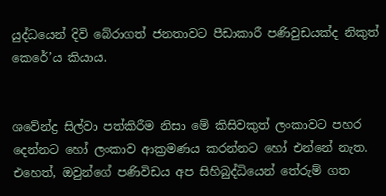යුද්ධයෙන් දිවි බේරාගත් ජනතාවට පීඩාකාරී පණිවුඩයක්ද නිකුත් කෙරේ’ය කියාය.


ශවේන්ද්‍ර සිල්වා පත්කිරීම නිසා මේ කිසිවකුත් ලංකාවට පහර දෙන්නට හෝ ලංකාව ආක්‍රමණය කරන්නට හෝ එන්නේ නැත. එහෙත්, ඔවුන්ගේ පණිවිඩය අප සිහිබුද්ධියෙන් තේරුම් ගත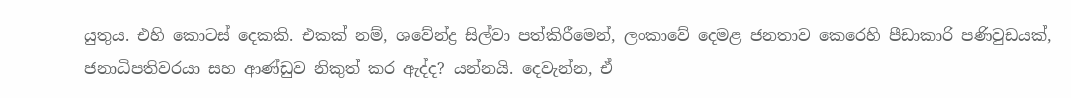යුතුය. එහි කොටස් දෙකකි. එකක් නම්, ශවේන්ද්‍ර සිල්වා පත්කිරීමෙන්, ලංකාවේ දෙමළ ජනතාව කෙරෙහි පීඩාකාරි පණිවුඩයක්, ජනාධිපතිවරයා සහ ආණ්ඩුව නිකුත් කර ඇද්ද? යන්නයි. දෙවැන්න, ඒ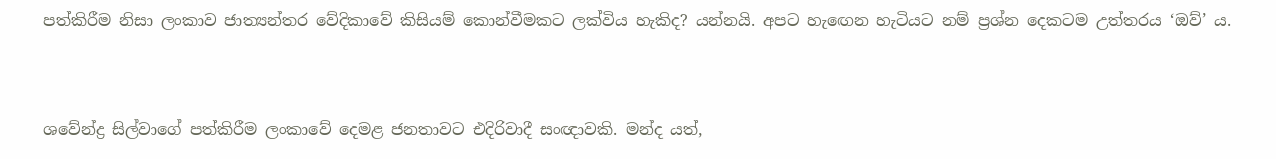පත්කිරීම නිසා ලංකාව ජාත්‍යන්තර වේදිකාවේ කිසියම් කොන්වීමකට ලක්විය හැකිද? යන්නයි. අපට හැඟෙන හැටියට නම් ප්‍රශ්න දෙකටම උත්තරය ‘ඔව්’ ය.


ශවේන්ද්‍ර සිල්වාගේ පත්කිරීම ලංකාවේ දෙමළ ජනතාවට එදිරිවාදී සංඥාවකි. මන්ද යත්,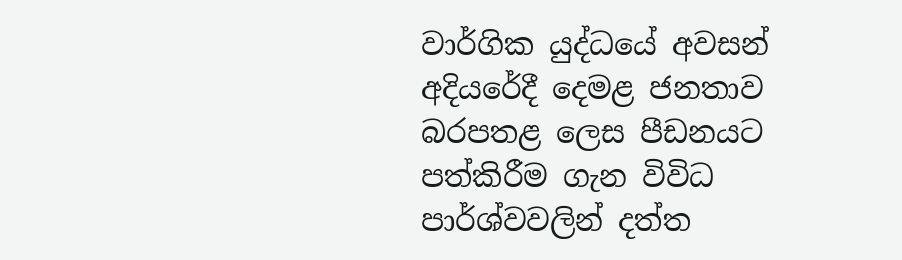වාර්ගික යුද්ධයේ අවසන් අදියරේදී දෙමළ ජනතාව බරපතළ ලෙස පීඩනයට පත්කිරීම ගැන විවිධ පාර්ශ්වවලින් දත්ත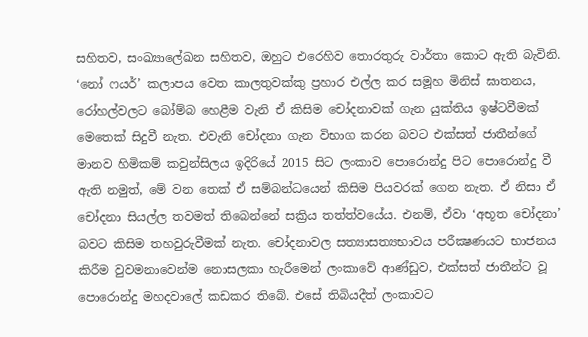සහිතව, සංඛ්‍යාලේඛන සහිතව, ඔහුට එරෙහිව තොරතුරු වාර්තා කොට ඇති බැවිනි. ‘නෝ ෆයර්’ කලාපය වෙත කාලතුවක්කු ප්‍රහාර එල්ල කර සමූහ මිනිස් ඝාතනය, රෝහල්වලට බෝම්බ හෙළීම වැනි ඒ කිසිම චෝදනාවක් ගැන යුක්තිය ඉෂ්ටවීමක් මෙතෙක් සිදුවී නැත. එවැනි චෝදනා ගැන විභාග කරන බවට එක්සත් ජාතීන්ගේ මානව හිමිකම් කවුන්සිලය ඉදිරියේ 2015 සිට ලංකාව පොරොන්දු පිට පොරොන්දු වී ඇති නමුත්, මේ වන තෙක් ඒ සම්බන්ධයෙන් කිසිම පියවරක් ගෙන නැත. ඒ නිසා ඒ චෝදනා සියල්ල තවමත් තිබෙන්නේ සක්‍රිය තත්ත්වයේය. එනම්, ඒවා ‘අභූත චෝදනා’ බවට කිසිම තහවුරුවීමක් නැත. චෝදනාවල සත්‍යාසත්‍යභාවය පරීක්‍ෂණයට භාජනය කිරීම වුවමනාවෙන්ම නොසලකා හැරීමෙන් ලංකාවේ ආණ්ඩුව, එක්සත් ජාතීන්ට වූ පොරොන්දු මහදවාලේ කඩකර තිබේ. එසේ තිබියදීත් ලංකාවට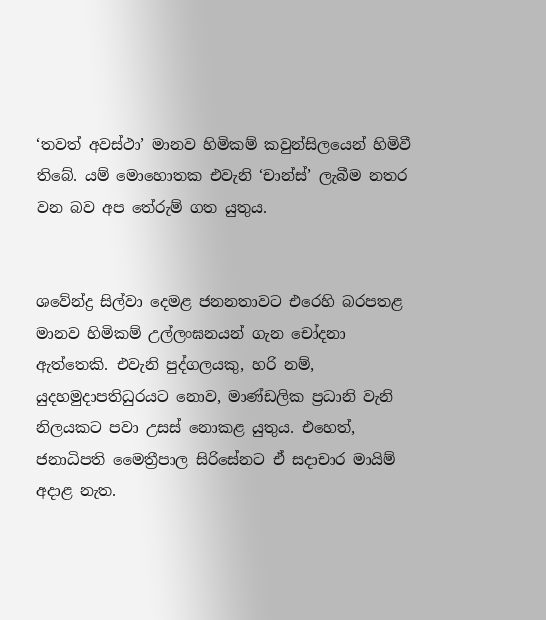‘තවත් අවස්ථා’ මානව හිමිකම් කවුන්සිලයෙන් හිමිවී තිබේ. යම් මොහොතක එවැනි ‘චාන්ස්’ ලැබීම නතර වන බව අප තේරුම් ගත යුතුය.


ශවේන්ද්‍ර සිල්වා දෙමළ ජනනතාවට එරෙහි බරපතළ මානව හිමිකම් උල්ලංඝනයන් ගැන චෝදනා ඇත්තෙකි. එවැනි පුද්ගලයකු, හරි නම්, යුදහමුදාපතිධුරයට නොව, මාණ්ඩලික ප්‍රධානි වැනි නිලයකට පවා උසස් නොකළ යුතුය. එහෙත්, ජනාධිපති මෛත්‍රීපාල සිරිසේනට ඒ සදාචාර මායිම් අදාළ නැත.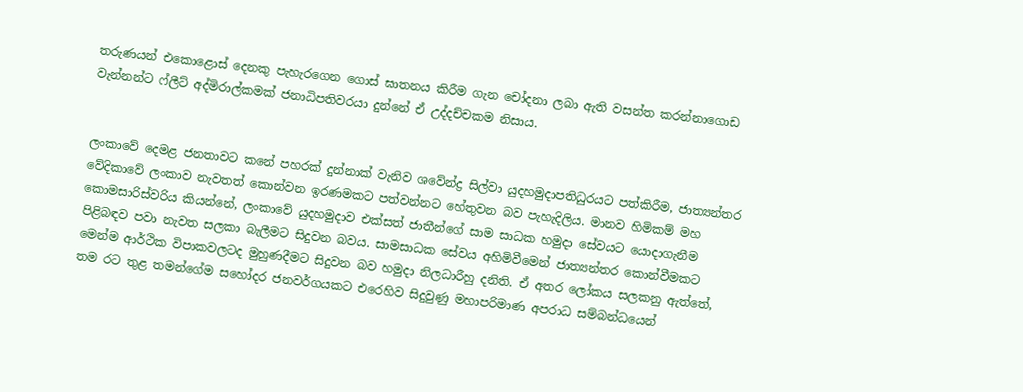තරුණයන් එකොළොස් දෙනකු පැහැරගෙන ගොස් ඝාතනය කිරීම ගැන චෝදනා ලබා ඇති වසන්ත කරන්නාගොඩ වැන්නන්ට ෆ්ලීට් අද්මිරාල්කමක් ජනාධිපතිවරයා දුන්නේ ඒ උද්දච්චකම නිසාය.


ලංකාවේ දෙමළ ජනතාවට කනේ පහරක් දුන්නාක් වැනිව ශවේන්ද්‍ර සිල්වා යුදහමුදාපතිධුරයට පත්කිරීම, ජාත්‍යන්තර වේදිකාවේ ලංකාව නැවතත් කොන්වන ඉරණමකට පත්වන්නට හේතුවන බව පැහැදිලිය. මානව හිමිකම් මහ කොමසාරිස්වරිය කියන්නේ, ලංකාවේ යුදහමුදාව එක්සත් ජාතීන්ගේ සාම සාධක හමුදා සේවයට යොදාගැනීම පිළිබඳව පවා නැවත සලකා බැලීමට සිදුවන බවය. සාමසාධක සේවය අහිමිවීමෙන් ජාත්‍යන්තර කොන්වීමකට මෙන්ම ආර්ථික විපාකවලටද මුහුණදීමට සිදුවන බව හමුදා නිලධාරීහු දනිති. ඒ අතර ලෝකය සලකනු ඇත්තේ, තම රට තුළ තමන්ගේම සහෝදර ජනවර්ගයකට එරෙහිව සිදුවුණු මහාපරිමාණ අපරාධ සම්බන්ධයෙන්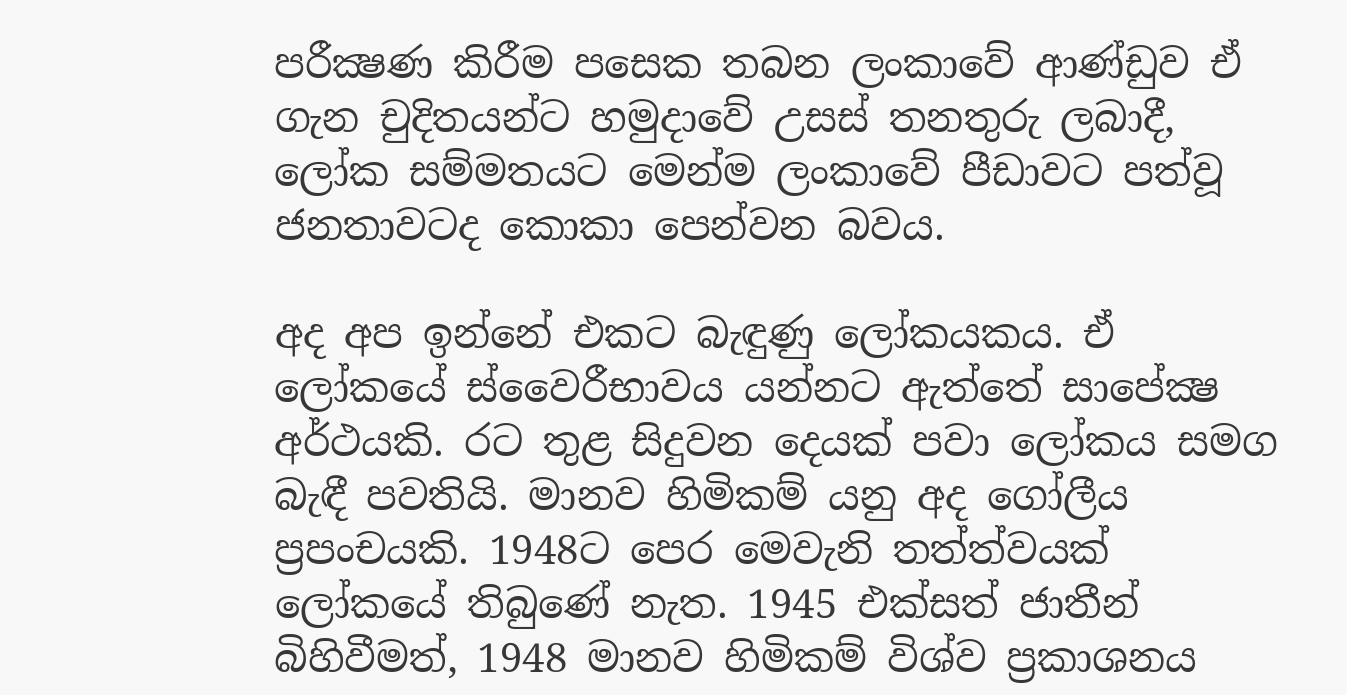පරීක්‍ෂණ කිරීම පසෙක තබන ලංකාවේ ආණ්ඩුව ඒ ගැන චුදිතයන්ට හමුදාවේ උසස් තනතුරු ලබාදී, ලෝක සම්මතයට මෙන්ම ලංකාවේ පීඩාවට පත්වූ ජනතාවටද කොකා පෙන්වන බවය.

අද අප ඉන්නේ එකට බැඳුණු ලෝකයකය. ඒ ලෝකයේ ස්වෛරීභාවය යන්නට ඇත්තේ සාපේක්‍ෂ අර්ථයකි. රට තුළ සිදුවන දෙයක් පවා ලෝකය සමග බැඳී පවතියි. මානව හිමිකම් යනු අද ගෝලීය ප්‍රපංචයකි. 1948ට පෙර මෙවැනි තත්ත්වයක් ලෝකයේ තිබුණේ නැත. 1945 එක්සත් ජාතීන් බිහිවීමත්, 1948 මානව හිමිකම් විශ්ව ප්‍රකාශනය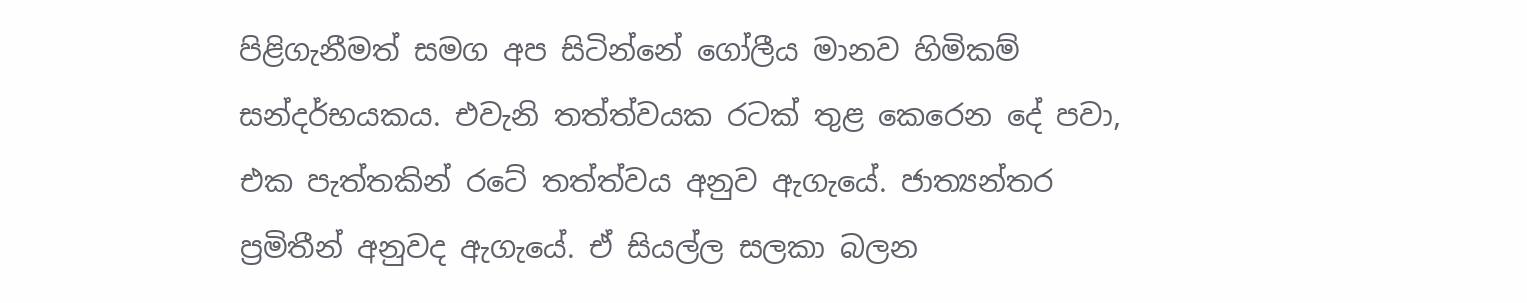පිළිගැනීමත් සමග අප සිටින්නේ ගෝලීය මානව හිමිකම් සන්දර්භයකය. එවැනි තත්ත්වයක රටක් තුළ කෙරෙන දේ පවා, එක පැත්තකින් රටේ තත්ත්වය අනුව ඇගැයේ. ජාත්‍යන්තර ප්‍රමිතීන් අනුවද ඇගැයේ. ඒ සියල්ල සලකා බලන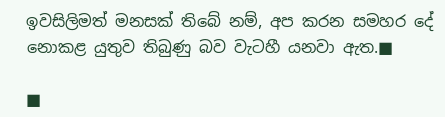ඉවසිලිමත් මනසක් තිබේ නම්, අප කරන සමහර දේ නොකළ යුතුව තිබුණු බව වැටහී යනවා ඇත.■

■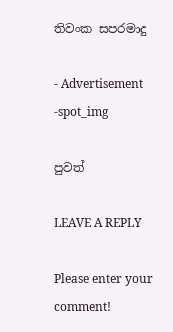තිවංක සපරමාදු

- Advertisement -spot_img

පුවත්

LEAVE A REPLY

Please enter your comment!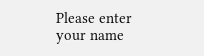Please enter your name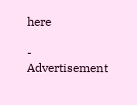here

- Advertisement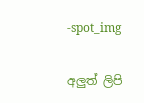-spot_img

අලුත් ලිපි